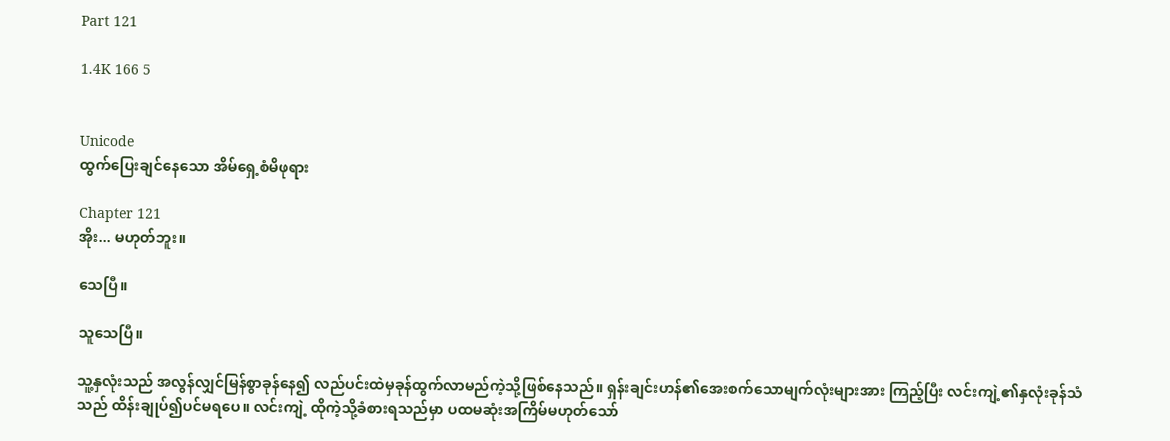Part 121

1.4K 166 5


Unicode
ထွက်ပြေးချင်နေသော အိမ်ရှေ့စံမိဖုရား

Chapter 121
အိုး... မဟုတ်ဘူး။

သေပြီ။

သူသေပြီ။

သူ့နှလုံးသည် အလွန်လျှင်မြန်စွာခုန်နေ၍ လည်ပင်းထဲမှခုန်ထွက်လာမည်ကဲ့သို့ဖြစ်နေသည်။ ရှန်းချင်းဟန်၏အေးစက်သောမျက်လုံးများအား ကြည့်ပြီး လင်းကျဲ့၏နှလုံးခုန်သံသည် ထိန်းချုပ်၍ပင်မရပေ။ လင်းကျဲ့ ထိုကဲ့သို့ခံစားရသည်မှာ ပထမဆုံးအကြိမ်မဟုတ်သော်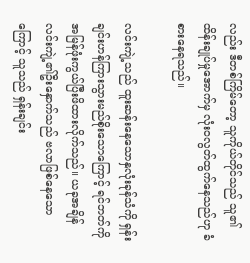လည်း ဒီတစ်ကြိမ်တော့ သူကိုယ်တိုင်သည် သူ၏ထိန်းချုပ်မှုအောက်မှ လုံးဝလွတ်ထွက်နေသည်ဟု ခံစားနေရသည်။

လင်းကျဲ့သည် ထူးဆန်းနေသောနှလုံးခုန်သံကို ရှန်းချင်းဟန်ကြားသွားမည်စိုးသောကြောင့် ရင်ဘတ်ကို အမြန်ဖုံးကွယ်ပြီးဖိထားလိုက်သည်။ ယခုအချိန် လင်းကျဲ့၏ဦးနှောက်သည် ဗလာဖြစ်နေသောကြောင့် သူသည် ရှန်းချင်း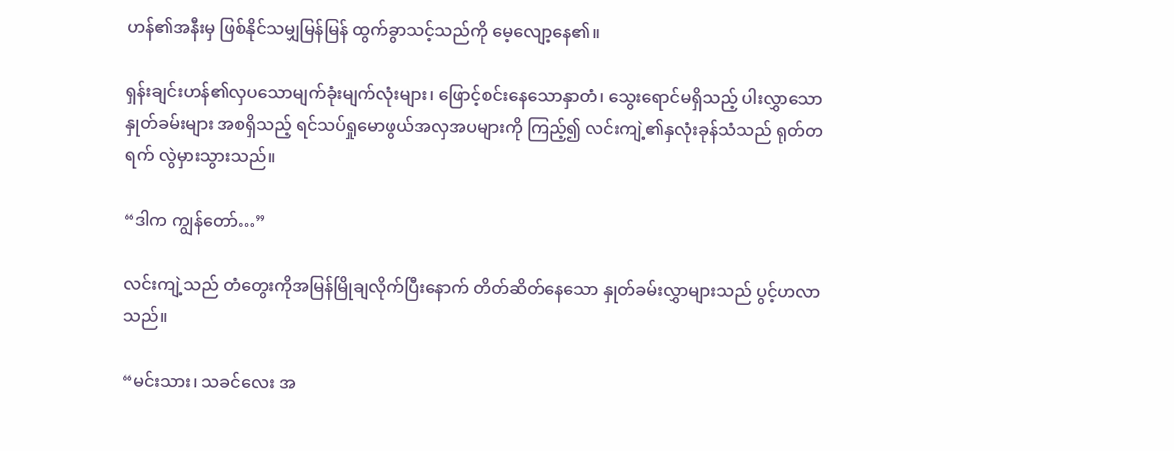ဟန်၏အနီးမှ ဖြစ်နိုင်သမျှမြန်မြန် ထွက်ခွာသင့်သည်ကို မေ့လျော့နေ၏။

ရှန်းချင်းဟန်၏လှပသောမျက်ခုံးမျက်လုံးများ၊ ဖြောင့်စင်းနေသောနှာတံ၊ သွေးရောင်မရှိသည့် ပါးလွှာသော နှုတ်ခမ်းများ အစရှိသည့် ရင်သပ်ရှုမောဖွယ်အလှအပများကို ကြည့်၍ လင်းကျဲ့၏နှလုံးခုန်သံသည် ရုတ်တရက် လွဲမှားသွားသည်။

“ဒါက ကျွန်တော်…”

လင်းကျဲ့သည် တံတွေးကိုအမြန်မြိုချလိုက်ပြီးနောက် တိတ်ဆိတ်နေသော နှုတ်ခမ်းလွှာများသည် ပွင့်ဟလာ သည်။

“မင်းသား၊ သခင်လေး အ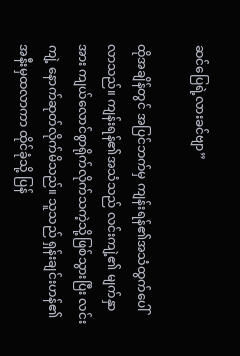ဆင်ပြေရဲ့လားခင်ဗျာ”

ထိုအချိန်တွင် အပြင်ဘက်မှ ကျန်းရန်၏အသံထွက်ပေါ်လာသည်။ ကျန်းရန်၏အသံသည် လင်းကျဲ့၏ မျက်နှာအား ကျယ်လောင်စွာရိုက်လိုက်သကဲ့သို့ဖြစ်သွားပြီး လင်းကျဲ့ နောက်ဆုတ်လိုက်မိသည်။ သူသည် ရှန်းချင်းဟန်၏အနီးမှထလာကာ ထိုင်ခုံသို့ ပြန်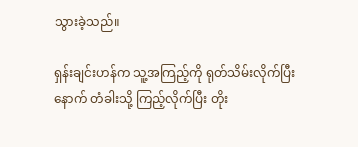သွားခဲ့သည်။

ရှန်းချင်းဟန်က သူ့အကြည့်ကို ရုတ်သိမ်းလိုက်ပြီးနောက် တံခါးသို့ ကြည့်လိုက်ပြီး တိုး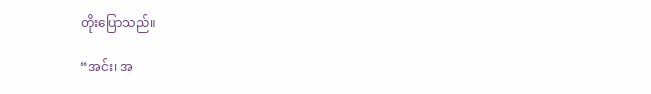တိုးပြောသည်။

“အင်း၊ အ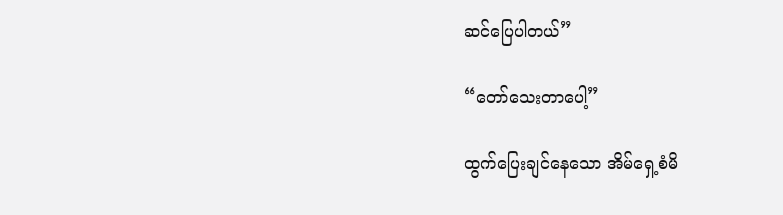ဆင်ပြေပါတယ်”

“တော်သေးတာပေါ့”

ထွက်ပြေးချင်နေသော အိမ်ရှေ့စံမိ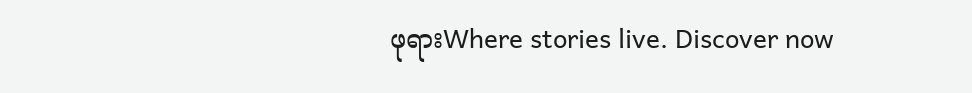ဖုရားWhere stories live. Discover now